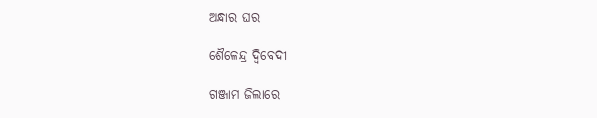ଅନ୍ଧାର ଘର

ଶୈଳେନ୍ଦ୍ର ଦ୍ୱିବେଦୀ

ଗଞ୍ଜାମ ଜିଲାରେ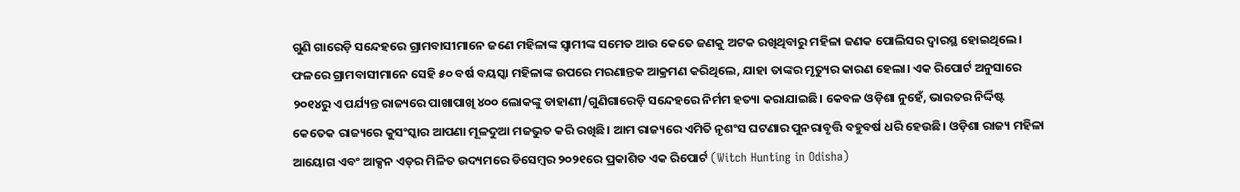ଗୁଣି ଗାରେଡ଼ି ସନ୍ଦେହରେ ଗ୍ରାମବାସୀମାନେ ଜଣେ ମହିଳାଙ୍କ ସ୍ବାମୀଙ୍କ ସମେତ ଆଉ କେତେ ଜଣକୁ ଅଟକ ରଖିଥିବାରୁ ମହିଳା ଜଣକ ପୋଲିସର ଦ୍ୱାରସ୍ଥ ହୋଇଥିଲେ। ଫଳରେ ଗ୍ରାମବାସୀମାନେ ସେହି ୫୦ ବର୍ଷ ବୟସ୍କା ମହିଳାଙ୍କ ଉପରେ ମରଣାନ୍ତକ ଆକ୍ରମଣ କରିଥିଲେ, ଯାହା ତାଙ୍କର ମୃତ୍ୟୁର କାରଣ ହେଲା। ଏକ ରିପୋର୍ଟ ଅନୁସାରେ ୨୦୧୪ରୁ ଏ ପର୍ଯ୍ୟନ୍ତ ରାଜ୍ୟରେ ପାଖାପାଖି ୪୦୦ ଲୋକଙ୍କୁ ଡାହାଣୀ/ଗୁଣିଗାରେଡ଼ି ସନ୍ଦେହରେ ନିର୍ମମ ହତ୍ୟା କରାଯାଇଛି। କେବଳ ଓଡ଼ିଶା ନୁହେଁ, ଭାରତର ନିର୍ଦ୍ଦିଷ୍ଟ କେତେକ ରାଜ୍ୟରେ କୁସଂସ୍କାର ଆପଣା ମୂଳଦୁଆ ମଜଭୁତ କରି ରଖିଛି। ଆମ ରାଜ୍ୟରେ ଏମିତି ନୃଶଂସ ଘଟଣାର ପୁନରାବୃତ୍ତି ବହୁବର୍ଷ ଧରି ହେଉଛି। ଓଡ଼ିଶା ରାଜ୍ୟ ମହିଳା ଆୟୋଗ ଏବଂ ଆକ୍ସନ ଏଡ୍‌ର ମିଳିତ ଉଦ୍ୟମରେ ଡିସେମ୍ବର ୨୦୨୧ରେ ପ୍ରକାଶିତ ଏକ ରିପୋର୍ଟ (Witch Hunting in Odisha)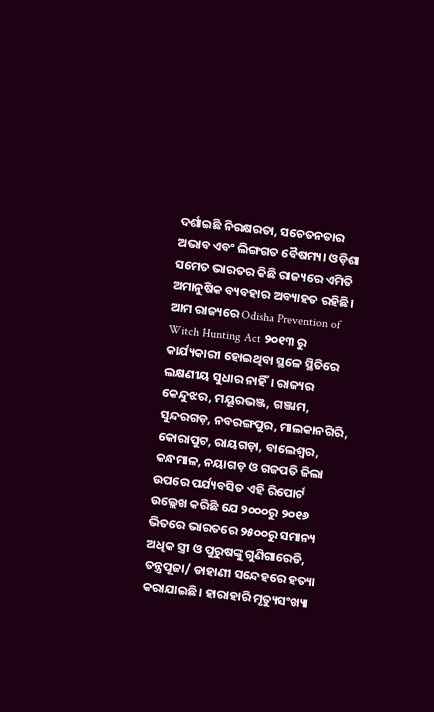ଦର୍ଶାଇଛି ନିରକ୍ଷରତା, ସଚେତନତାର ଅଭାବ ଏବଂ ଲିଙ୍ଗଗତ ବୈଷମ୍ୟ। ଓଡ଼ିଶା ସମେତ ଭାରତର କିଛି ରାଜ୍ୟରେ ଏମିତି ଅମାନୁଷିକ ବ୍ୟବହାର ଅବ୍ୟାହତ ରହିଛି। ଆମ ରାଜ୍ୟରେ Odisha Prevention of Witch Hunting Act ୨୦୧୩ ରୁ କାର୍ଯ୍ୟକାରୀ ହୋଇଥିବା ସ୍ଥଳେ ସ୍ଥିତିରେ ଲକ୍ଷଣୀୟ ସୁଧାର ନାହିଁ। ରାଜ୍ୟର କେନ୍ଦୁଝର, ମୟୂରଭଞ୍ଜ, ଗଞ୍ଜାମ, ସୁନ୍ଦରଗଡ଼, ନବରଙ୍ଗପୁର, ମାଲକାନଗିରି, କୋରାପୁଟ, ରାୟଗଡ଼ା, ବାଲେଶ୍ୱର, କନ୍ଧମାଳ, ନୟାଗଡ଼ ଓ ଗଜପତି ଜିଲା ଉପରେ ପର୍ଯ୍ୟବସିତ ଏହି ରିପୋର୍ଟ ଉଲ୍ଲେଖ କରିଛି ଯେ ୨୦୦୦ରୁ ୨୦୧୬ ଭିତରେ ଭାରତରେ ୨୫୦୦ରୁ ସମାନ୍ୟ ଅଧିକ ସ୍ତ୍ରୀ ଓ ପୁରୁଷଙ୍କୁ ଗୁଣିଗାରେଡି, ତନ୍ତ୍ରପୂଜା/ ଡାହାଣୀ ସନ୍ଦେହରେ ହତ୍ୟା କରାଯାଇଛି। ହାରାହାରି ମୃତ୍ୟୁସଂଖ୍ୟା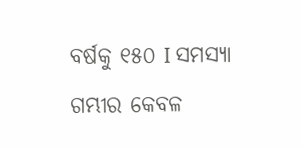ବର୍ଷକୁ ୧୫୦ I ସମସ୍ୟା ଗମ୍ଭୀର କେବଳ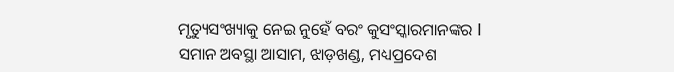ମୃତ୍ୟୁସଂଖ୍ୟାକୁ ନେଇ ନୁହେଁ ବରଂ କୁସଂସ୍କାରମାନଙ୍କର I ସମାନ ଅବସ୍ଥା ଆସାମ, ଝାଡ଼ଖଣ୍ଡ, ମଧ୍ୟପ୍ରଦେଶ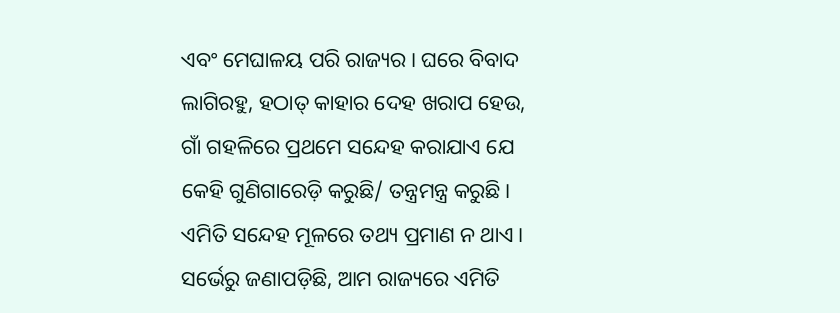ଏବଂ ମେଘାଳୟ ପରି ରାଜ୍ୟର। ଘରେ ବିବାଦ ଲାଗିରହୁ, ହଠାତ୍‌ କାହାର ଦେହ ଖରାପ ହେଉ, ଗାଁ ଗହଳିରେ ପ୍ରଥମେ ସନ୍ଦେହ କରାଯାଏ ଯେ କେହି ଗୁଣିଗାରେଡ଼ି କରୁଛି/ ତନ୍ତ୍ରମନ୍ତ୍ର କରୁଛି। ଏମିତି ସନ୍ଦେହ ମୂଳରେ ତଥ୍ୟ ପ୍ରମାଣ ନ ଥାଏ। ସର୍ଭେରୁ ଜଣାପଡ଼ିଛି, ଆମ ରାଜ୍ୟରେ ଏମିତି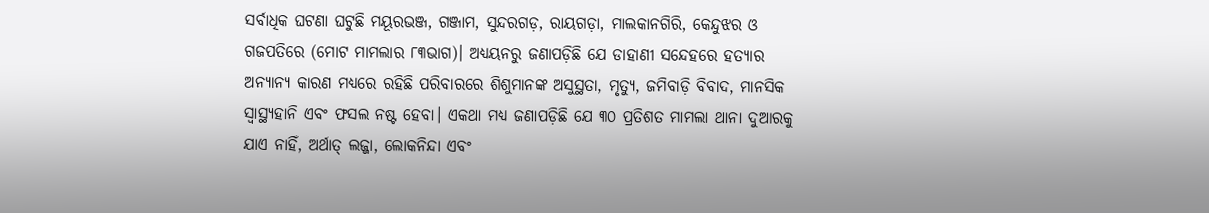ସର୍ବାଧିକ ଘଟଣା ଘଟୁଛି ମୟୂରଭଞ୍ଜ, ଗଞ୍ଜାମ, ସୁନ୍ଦରଗଡ଼, ରାୟଗଡ଼ା, ମାଲକାନଗିରି, କେନ୍ଦୁଝର ଓ ଗଜପତିରେ (ମୋଟ ମାମଲାର ୮୩ଭାଗ)। ଅଧ୍ୟୟନରୁ ଜଣାପଡ଼ିଛି ଯେ ଡାହାଣୀ ସନ୍ଦେହରେ ହତ୍ୟାର ଅନ୍ୟାନ୍ୟ କାରଣ ମଧ୍ୟରେ ରହିଛି ପରିବାରରେ ଶିଶୁମାନଙ୍କ ଅସୁସ୍ଥତା, ମୃତ୍ୟୁ, ଜମିବାଡ଼ି ବିବାଦ, ମାନସିକ ସ୍ବାସ୍ଥ୍ୟହାନି ଏବଂ ଫସଲ ନଷ୍ଟ ହେବା। ଏକଥା ମଧ୍ୟ ଜଣାପଡ଼ିଛି ଯେ ୩୦ ପ୍ରତିଶତ ମାମଲା ଥାନା ଦୁଆରକୁ ଯାଏ ନାହିଁ, ଅର୍ଥାତ୍‌ ଲଜ୍ଜା, ଲୋକନିନ୍ଦା ଏବଂ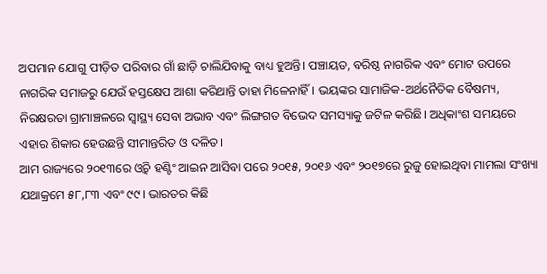ଅପମାନ ଯୋଗୁ ପୀଡ଼ିତ ପରିବାର ଗାଁ ଛାଡ଼ି ଚାଲିଯିବାକୁ ବାଧ୍ୟ ହୁଅନ୍ତି। ପଞ୍ଚାୟତ, ବରିଷ୍ଠ ନାଗରିକ ଏବଂ ମୋଟ ଉପରେ ନାଗରିକ ସମାଜରୁ ଯେଉଁ ହସ୍ତକ୍ଷେପ ଆଶା କରିଥାନ୍ତି ତାହା ମିଳେନାହିଁ। ଭୟଙ୍କର ସାମାଜିକ-ଅର୍ଥନୈତିକ ବୈଷମ୍ୟ, ନିରକ୍ଷରତା ଗ୍ରାମାଞ୍ଚଳରେ ସ୍ବାସ୍ଥ୍ୟ ସେବା ଅଭାବ ଏବଂ ଲିଙ୍ଗଗତ ବିଭେଦ ସମସ୍ୟାକୁ ଜଟିଳ କରିଛି। ଅଧିକାଂଶ ସମୟରେ ଏହାର ଶିକାର ହେଉଛନ୍ତି ସୀମାନ୍ତରିତ ଓ ଦଳିତ।
ଆମ ରାଜ୍ୟରେ ୨୦୧୩ରେ ଓ୍ବିଚ୍‌ ହଣ୍ଟିଂ ଆଇନ ଆସିବା ପରେ ୨୦୧୫, ୨୦୧୬ ଏବଂ ୨୦୧୭ରେ ରୁଜୁ ହୋଇଥିବା ମାମଲା ସଂଖ୍ୟା ଯଥାକ୍ରମେ ୫୮,୮୩ ଏବଂ ୯୯। ଭାରତର କିଛି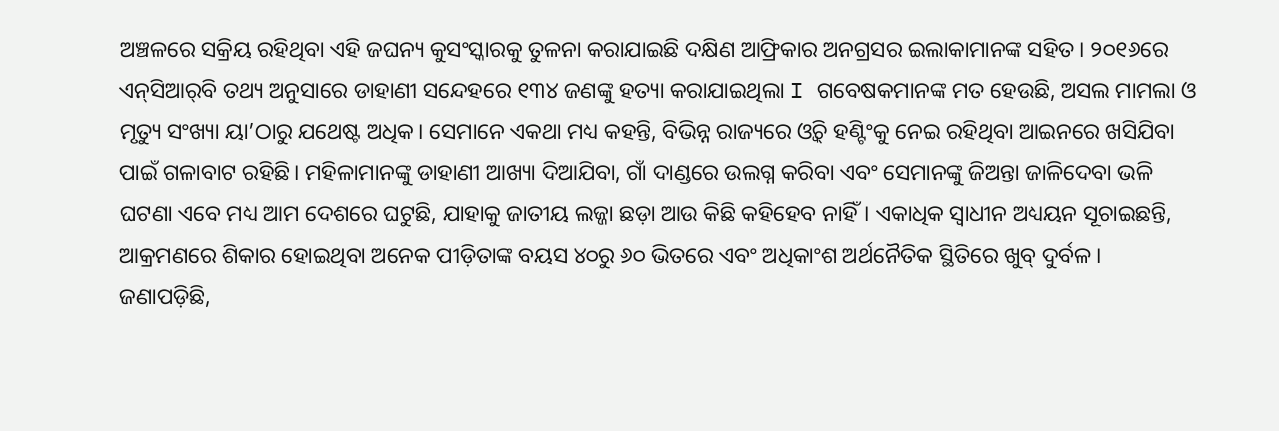ଅଞ୍ଚଳରେ ସକ୍ରିୟ ରହିଥିବା ଏହି ଜଘନ୍ୟ କୁସଂସ୍କାରକୁ ତୁଳନା କରାଯାଇଛି ଦକ୍ଷିଣ ଆଫ୍ରିକାର ଅନଗ୍ରସର ଇଲାକାମାନଙ୍କ ସହିତ। ୨୦୧୬ରେ ଏନ୍‌ସିଆର୍‌ବି ତଥ୍ୟ ଅନୁସାରେ ଡାହାଣୀ ସନ୍ଦେହରେ ୧୩୪ ଜଣଙ୍କୁ ହତ୍ୟା କରାଯାଇଥିଲା I ଗବେଷକମାନଙ୍କ ମତ ହେଉଛି, ଅସଲ ମାମଲା ଓ ମୃତ୍ୟୁ ସଂଖ୍ୟା ୟା’ଠାରୁ ଯଥେଷ୍ଟ ଅଧିକ। ସେମାନେ ଏକଥା ମଧ୍ୟ କହନ୍ତି, ବିଭିନ୍ନ ରାଜ୍ୟରେ ଓ୍ବିଚ୍‌ ହଣ୍ଟିଂକୁ ନେଇ ରହିଥିବା ଆଇନରେ ଖସିଯିବା ପାଇଁ ଗଳାବାଟ ରହିଛି। ମହିଳାମାନଙ୍କୁ ଡାହାଣୀ ଆଖ୍ୟା ଦିଆଯିବା, ଗାଁ ଦାଣ୍ଡରେ ଉଲଗ୍ନ କରିବା ଏବଂ ସେମାନଙ୍କୁ ଜିଅନ୍ତା ଜାଳିଦେବା ଭଳି ଘଟଣା ଏବେ ମଧ୍ୟ ଆମ ଦେଶରେ ଘଟୁଛି, ଯାହାକୁ ଜାତୀୟ ଲଜ୍ଜା ଛଡ଼ା ଆଉ କିଛି କହିହେବ ନାହିଁ। ଏକାଧିକ ସ୍ବାଧୀନ ଅଧ୍ୟୟନ ସୂଚାଇଛନ୍ତି, ଆକ୍ରମଣରେ ଶିକାର ହୋଇଥିବା ଅନେକ ପୀଡ଼ିତାଙ୍କ ବୟସ ୪୦ରୁ ୬୦ ଭିତରେ ଏବଂ ଅଧିକାଂଶ ଅର୍ଥନୈତିକ ସ୍ଥିତିରେ ଖୁବ୍‌ ଦୁର୍ବଳ। ଜଣାପଡ଼ିଛି,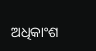ଅଧିକାଂଶ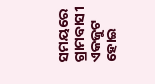ସମୟରେ ଗ୍ରାମବାସୀ ଏକଜୁଟ ହୋଇ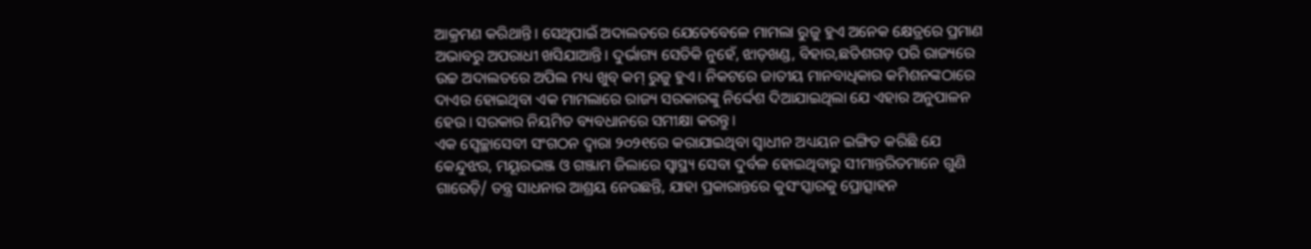ଆକ୍ରମଣ କରିଥାନ୍ତି। ସେଥିପାଇଁ ଅଦାଲତରେ ଯେତେବେଳେ ମାମଲା ରୁଜୁ ହୁଏ ଅନେକ କ୍ଷେତ୍ରରେ ପ୍ରମାଣ ଅଭାବରୁ ଅପରାଧୀ ଖସିଯାଆନ୍ତି। ଦୁର୍ଭାଗ୍ୟ ସେତିକି ନୁହେଁ, ଝାଡ଼ଖଣ୍ଡ, ବିହାର,ଛତିଶଗଡ଼ ପରି ରାଜ୍ୟରେ ଉଚ୍ଚ ଅଦାଲତରେ ଅପିଲ ମଧ୍ୟ ଖୁବ୍‌ କମ୍‌ ରୁଜୁ ହୁଏ। ନିକଟରେ ଜାତୀୟ ମାନବାଧିକାର କମିଶନଙ୍କଠାରେ ଦାଏର ହୋଇଥିବା ଏକ ମାମଲାରେ ରାଜ୍ୟ ସରକାରଙ୍କୁ ନିର୍ଦ୍ଦେଶ ଦିଆଯାଇଥିଲା ଯେ ଏହାର ଅନୁପାଳନ ହେଉ। ସରକାର ନିୟମିତ ବ୍ୟବଧାନରେ ସମୀକ୍ଷା କରନ୍ତୁ।
ଏକ ସ୍ବେଚ୍ଛାସେବୀ ସଂଗଠନ ଦ୍ୱାରା ୨୦୨୧ରେ କରାଯାଇଥିବା ସ୍ବାଧୀନ ଅଧ୍ୟୟନ ଇଙ୍ଗିତ କରିଛି ଯେ କେନ୍ଦୁଝର, ମୟୂରଭଞ୍ଜ ଓ ଗଞ୍ଜାମ ଜିଲାରେ ସ୍ବାସ୍ଥ୍ୟ ସେବା ଦୁର୍ବଳ ହୋଇଥିବାରୁ ସୀମାନ୍ତରିତମାନେ ଗୁଣି ଗାରେଡ଼ି/ ତନ୍ତ୍ର ସାଧନାର ଆଶ୍ରୟ ନେଉଛନ୍ତି, ଯାହା ପ୍ରକାରାନ୍ତରେ କୁସଂସ୍କାରକୁ ପ୍ରୋତ୍ସାହନ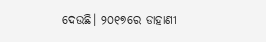ଦେଉଛି। ୨୦୧୭ରେ ଡାହାଣୀ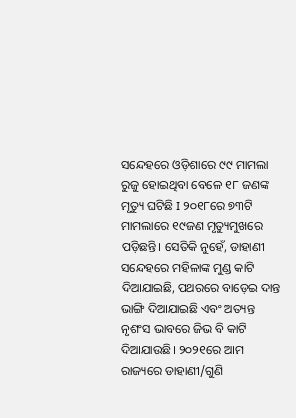ସନ୍ଦେହରେ ଓଡ଼ିଶାରେ ୯୯ ମାମଲା ରୁଜୁ ହୋଇଥିବା ବେଳେ ୧୮ ଜଣଙ୍କ ମୃତ୍ୟୁ ଘଟିଛି I ୨୦୧୮ରେ ୭୩ଟି ମାମଲାରେ ୧୯ଜଣ ମୃତ୍ୟୁମୁଖରେ ପଡ଼ିଛନ୍ତି। ସେତିକି ନୁହେଁ, ଡାହାଣୀ ସନ୍ଦେହରେ ମହିଳାଙ୍କ ମୁଣ୍ଡ କାଟି ଦିଆଯାଇଛି, ପଥରରେ ବାଡ଼େଇ ଦାନ୍ତ ଭାଙ୍ଗି ଦିଆଯାଇଛି ଏବଂ ଅତ୍ୟନ୍ତ ନୃଶଂସ ଭାବରେ ଜିଭ ବି କାଟି ଦିଆଯାଉଛି। ୨୦୨୧ରେ ଆମ ରାଜ୍ୟରେ ଡାହାଣୀ/ଗୁଣି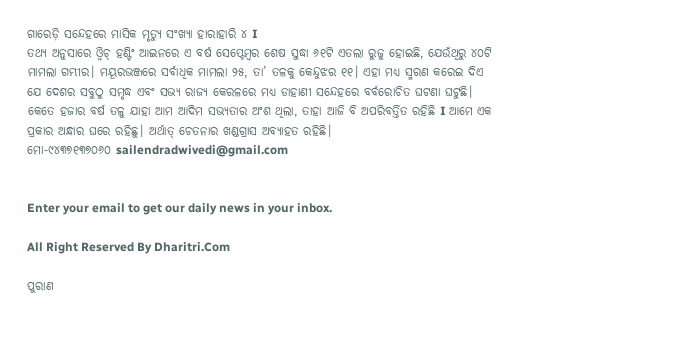ଗାରେଡ଼ି ସନ୍ଦେହରେ ମାସିକ ମୃତ୍ୟୁ ସଂଖ୍ୟା ହାରାହାରି ୪ I
ତଥ୍ୟ ଅନୁସାରେ ଓ୍ବିଚ୍‌ ହଣ୍ଟିଂ ଆଇନରେ ଏ ବର୍ଷ ସେପ୍ଟେମ୍ବର ଶେଷ ସୁଦ୍ଧା ୬୧ଟି ଏତଲା ରୁଜୁ ହୋଇଛି, ଯେଉଁଥିରୁ ୪୦ଟି ମାମଲା ଗମ୍ଭୀର। ମୟୂରଭଞ୍ଜରେ ସର୍ବାଧିକ ମାମଲା ୨୫, ତା’ ତଳକୁ କେନ୍ଦୁଝର ୧୧। ଏହା ମଧ୍ୟ ସ୍ମରଣ କରେଇ ଦିଏ ଯେ ଦେଶର ସବୁଠୁ ସମୃଦ୍ଧ ଏବଂ ସଭ୍ୟ ରାଜ୍ୟ କେରଳରେ ମଧ୍ୟ ଡାହାଣୀ ସନ୍ଦେହରେ ବର୍ବରୋଚିତ ଘଟଣା ଘଟୁଛି। କେତେ ହଜାର ବର୍ଷ ତଳୁ ଯାହା ଆମ ଆଦିମ ସଭ୍ୟତାର ଅଂଶ ଥିଲା, ତାହା ଆଜି ବି ଅପରିବର୍ତ୍ତିତ ରହିଛି I ଆମେ ଏକ ପ୍ରକାର ଅନ୍ଧାର ଘରେ ରହିଛୁ। ଅର୍ଥାତ୍‌ ଚେତନାର ଖଣ୍ଡଗ୍ରାସ ଅବ୍ୟାହତ ରହିଛି।
ମୋ-୯୪୩୭୧୩୭୦୬୦ sailendradwivedi@gmail.com


Enter your email to get our daily news in your inbox.

All Right Reserved By Dharitri.Com

ପୁରାଣ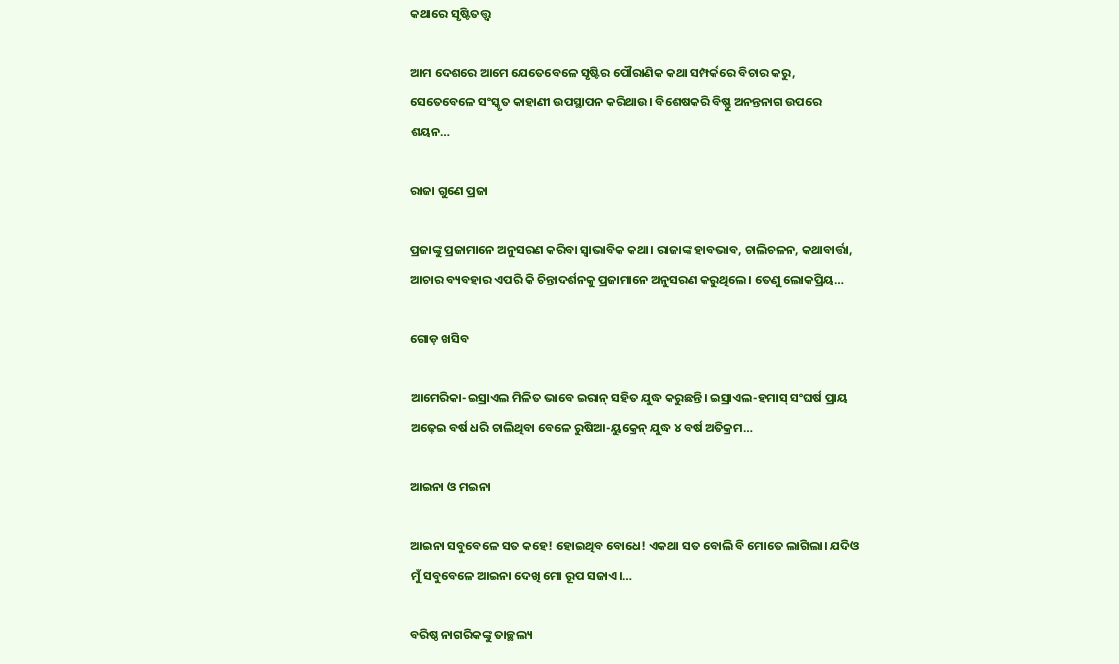କଥାରେ ସୃଷ୍ଟିତତ୍ତ୍ୱ

ଆମ ଦେଶରେ ଆମେ ଯେତେବେଳେ ସୃଷ୍ଟିର ପୌରାଣିକ କଥା ସମ୍ପର୍କରେ ବିଚାର କରୁ, ସେତେବେଳେ ସଂସ୍କୃତ କାହାଣୀ ଉପସ୍ଥାପନ କରିଥାଉ। ବିଶେଷକରି ବିଷ୍ଣୁ ଅନନ୍ତନାଗ ଉପରେ ଶୟନ…

ରାଜା ଗୁଣେ ପ୍ରଜା

ପ୍ରଜାଙ୍କୁ ପ୍ରଜାମାନେ ଅନୁସରଣ କରିବା ସ୍ବାଭାବିକ କଥା। ରାଜାଙ୍କ ହାବଭାବ, ଚାଲିଚଳନ, କଥାବାର୍ତ୍ତା, ଆଚାର ବ୍ୟବହାର ଏପରି କି ଚିନ୍ତାଦର୍ଶନକୁ ପ୍ରଜାମାନେ ଅନୁସରଣ କରୁଥିଲେ। ତେଣୁ ଲୋକପ୍ରିୟ…

ଗୋଡ଼ ଖସିବ

ଆମେରିକା-ଇସ୍ରାଏଲ ମିଳିତ ଭାବେ ଇରାନ୍‌ ସହିତ ଯୁଦ୍ଧ କରୁଛନ୍ତି। ଇସ୍ରାଏଲ-ହମାସ୍‌ ସଂଘର୍ଷ ପ୍ରାୟ ଅଢ଼େଇ ବର୍ଷ ଧରି ଚାଲିଥିବା ବେଳେ ରୁଷିଆ-ୟୁକ୍ରେନ୍‌ ଯୁଦ୍ଧ ୪ ବର୍ଷ ଅତିକ୍ରମ…

ଆଇନା ଓ ମଇନା

ଆଇନା ସବୁବେଳେ ସତ କହେ! ହୋଇଥିବ ବୋଧେ! ଏକଥା ସତ ବୋଲି ବି ମୋତେ ଲାଗିଲା। ଯଦିଓ ମୁଁ ସବୁବେଳେ ଆଇନା ଦେଖି ମୋ ରୂପ ସଜାଏ।…

ବରିଷ୍ଠ ନାଗରିକଙ୍କୁ ତାଚ୍ଛଲ୍ୟ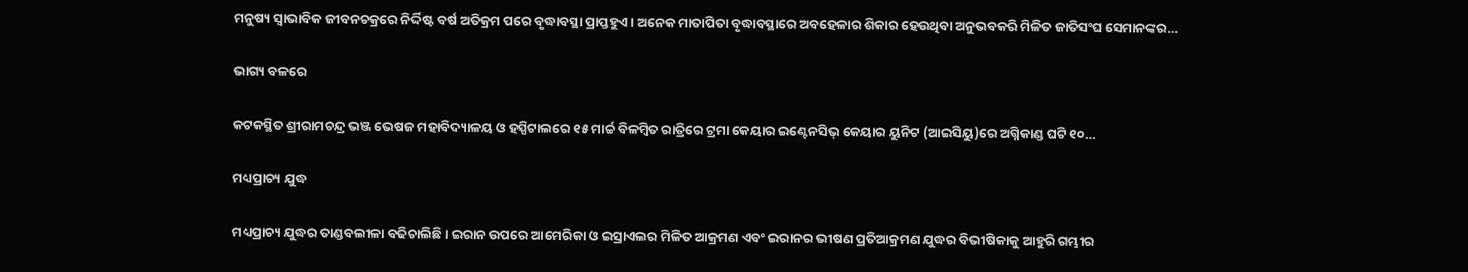ମନୁଷ୍ୟ ସ୍ବାଭାବିକ ଜୀବନଚକ୍ରରେ ନିର୍ଦ୍ଦିଷ୍ଟ ବର୍ଷ ଅତିକ୍ରମ ପରେ ବୃଦ୍ଧାବସ୍ଥା ପ୍ରାପ୍ତହୁଏ । ଅନେକ ମାତାପିତା ବୃଦ୍ଧାବସ୍ଥାରେ ଅବହେଳାର ଶିକାର ହେଉଥିବା ଅନୁଭବକରି ମିଳିତ ଜାତିସଂଘ ସେମାନଙ୍କର…

ଭାଗ୍ୟ ବଳରେ

କଟକସ୍ଥିତ ଶ୍ରୀରାମଚନ୍ଦ୍ର ଭଞ୍ଜ ଭେଷଜ ମହାବିଦ୍ୟାଳୟ ଓ ହସ୍ପିଟାଲରେ ୧୫ ମାର୍ଚ୍ଚ ବିଳମ୍ବିତ ରାତ୍ରିରେ ଟ୍ରମା କେୟାର ଇଣ୍ଟେନସିଭ୍‌ କେୟାର ୟୁନିଟ (ଆଇସିୟୁ)ରେ ଅଗ୍ନିକାଣ୍ଡ ଘଟି ୧୦…

ମଧ୍ୟପ୍ରାଚ୍ୟ ଯୁଦ୍ଧ

ମଧ୍ୟପ୍ରାଚ୍ୟ ଯୁଦ୍ଧର ତାଣ୍ଡବଲୀଳା ବଢିଚାଲିଛି। ଇରାନ ଉପରେ ଆମେରିକା ଓ ଇସ୍ରାଏଲର ମିଳିତ ଆକ୍ରମଣ ଏବଂ ଇରାନର ଭୀଷଣ ପ୍ରତିଆକ୍ରମଣ ଯୁଦ୍ଧର ବିଭୀଷିକାକୁ ଆହୁରି ଗମ୍ଭୀର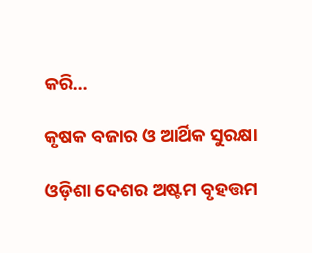କରି…

କୃଷକ ବଜାର ଓ ଆର୍ଥିକ ସୁରକ୍ଷା

ଓଡ଼ିଶା ଦେଶର ଅଷ୍ଟମ ବୃହତ୍ତମ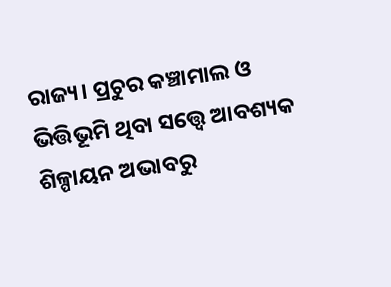ରାଜ୍ୟ। ପ୍ରଚୁର କଞ୍ଚାମାଲ ଓ ଭିତ୍ତିଭୂମି ଥିବା ସତ୍ତ୍ୱେ ଆବଶ୍ୟକ ଶିଳ୍ପାୟନ ଅଭାବରୁ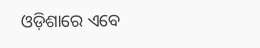ଓଡ଼ିଶାରେ ଏବେ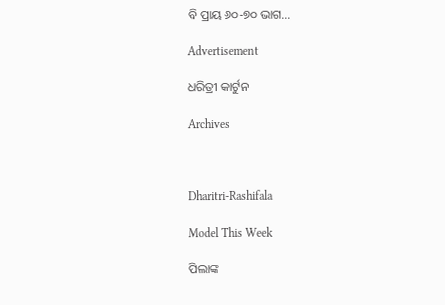ବି ପ୍ରାୟ ୬୦-୭୦ ଭାଗ…

Advertisement

ଧରିତ୍ରୀ କାର୍ଟୁନ

Archives



Dharitri-Rashifala

Model This Week

ପିଲାଙ୍କ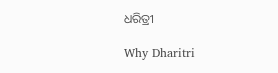ଧରିତ୍ରୀ

Why Dharitri